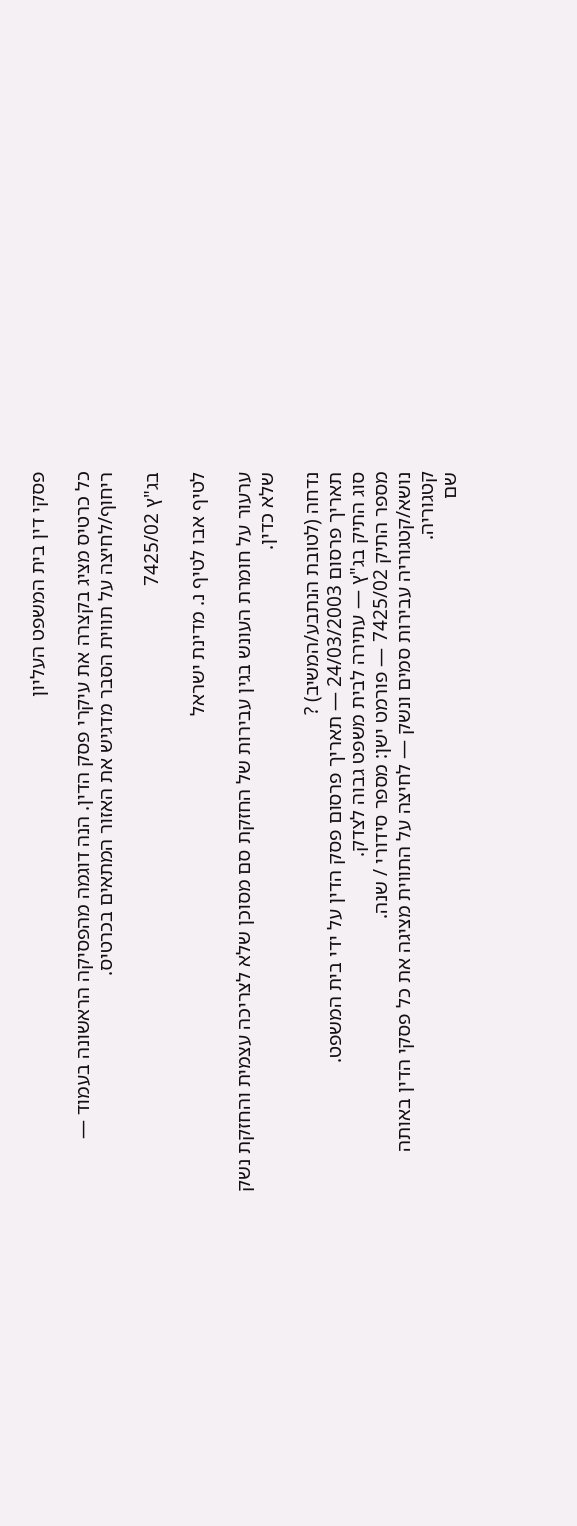פסקי דין בית המשפט העליון

כל כרטיס מציג בקצרה את עיקרי פסק הדין. הנה דוגמה מהפסיקה הראשונה בעמוד — ריחוף/לחיצה על תווית הסבר מדגיש את האזור המתאים בכרטיס.

בג"ץ 7425/02

לטיף אבו לטיף נ. מדינת ישראל

ערעור על חומרת העונש בגין עבירות של החזקת סם מסוכן שלא לצריכה עצמית והחזקת נשק שלא כדין.

נדחה (לטובת הנתבע/המשיב) ?
תאריך פרסום 24/03/2003 — תאריך פרסום פסק הדין על ידי בית המשפט.
סוג התיק בג"ץ — עתירה לבית משפט גבוה לצדק.
מספר התיק 7425/02 — פורמט ישן: מספר סידורי / שנה.
נושא/קטגוריה עבירות סמים ונשק — לחיצה על התווית מציגה את כל פסקי הדין באותה קטגוריה.
שם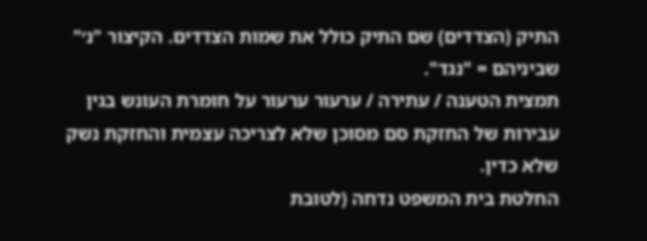התיק (הצדדים) שם התיק כולל את שמות הצדדים. הקיצור "נ׳" שביניהם = "נגד".
תמצית הטענה / עתירה / ערעור ערעור על חומרת העונש בגין עבירות של החזקת סם מסוכן שלא לצריכה עצמית והחזקת נשק שלא כדין.
החלטת בית המשפט נדחה (לטובת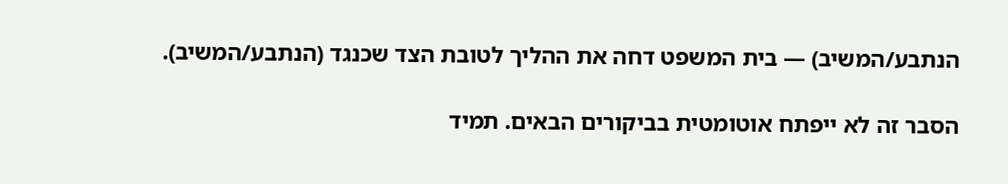הנתבע/המשיב) — בית המשפט דחה את ההליך לטובת הצד שכנגד (הנתבע/המשיב).

הסבר זה לא ייפתח אוטומטית בביקורים הבאים. תמיד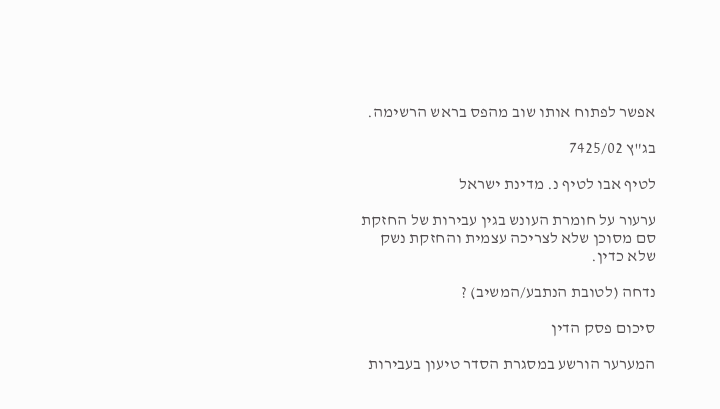אפשר לפתוח אותו שוב מהפס בראש הרשימה.

בג"ץ 7425/02

לטיף אבו לטיף נ. מדינת ישראל

ערעור על חומרת העונש בגין עבירות של החזקת סם מסוכן שלא לצריכה עצמית והחזקת נשק שלא כדין.

נדחה (לטובת הנתבע/המשיב) ?

סיכום פסק הדין

המערער הורשע במסגרת הסדר טיעון בעבירות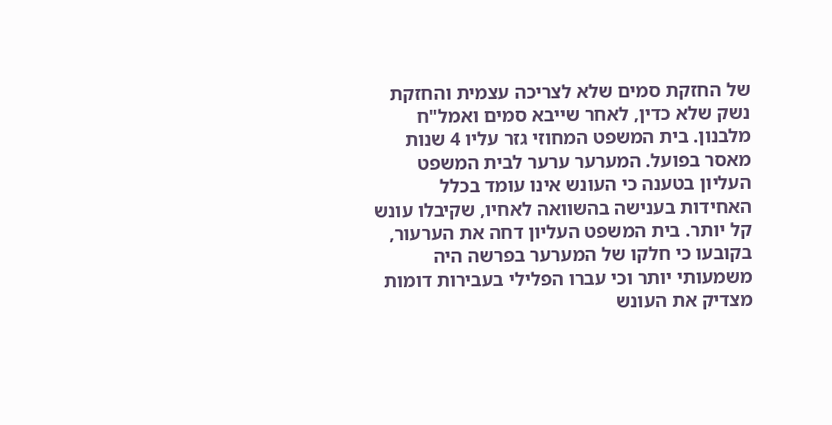של החזקת סמים שלא לצריכה עצמית והחזקת נשק שלא כדין, לאחר שייבא סמים ואמל"ח מלבנון. בית המשפט המחוזי גזר עליו 4 שנות מאסר בפועל. המערער ערער לבית המשפט העליון בטענה כי העונש אינו עומד בכלל האחידות בענישה בהשוואה לאחיו, שקיבלו עונש קל יותר. בית המשפט העליון דחה את הערעור, בקובעו כי חלקו של המערער בפרשה היה משמעותי יותר וכי עברו הפלילי בעבירות דומות מצדיק את העונש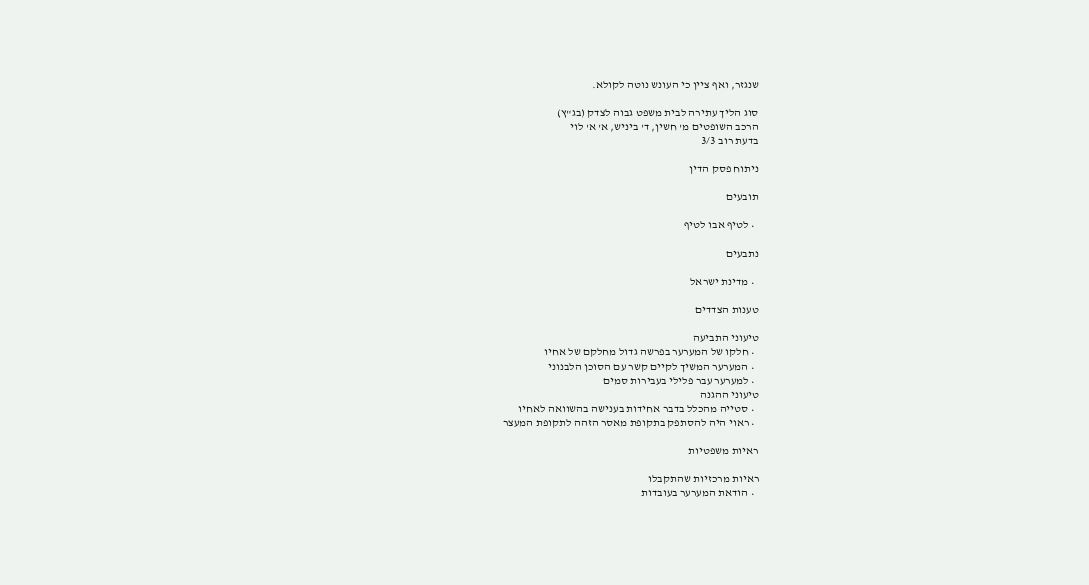שנגזר, ואף ציין כי העונש נוטה לקולא.

סוג הליך עתירה לבית משפט גבוה לצדק (בג"ץ)
הרכב השופטים מ' חשין, ד' ביניש, א' א' לוי
בדעת רוב 3/3

ניתוח פסק הדין

תובעים

  • לטיף אבו לטיף

נתבעים

  • מדינת ישראל

טענות הצדדים

טיעוני התביעה
  • חלקו של המערער בפרשה גדול מחלקם של אחיו
  • המערער המשיך לקיים קשר עם הסוכן הלבנוני
  • למערער עבר פלילי בעבירות סמים
טיעוני ההגנה
  • סטייה מהכלל בדבר אחידות בענישה בהשוואה לאחיו
  • ראוי היה להסתפק בתקופת מאסר הזהה לתקופת המעצר

ראיות משפטיות

ראיות מרכזיות שהתקבלו
  • הודאת המערער בעובדות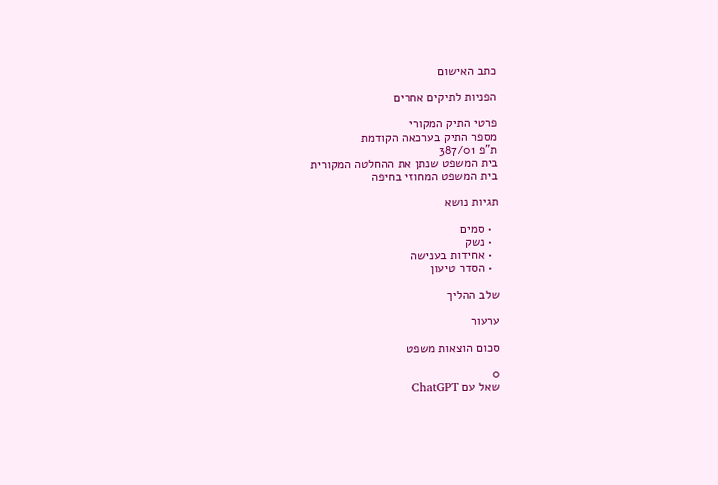כתב האישום

הפניות לתיקים אחרים

פרטי התיק המקורי
מספר התיק בערכאה הקודמת
ת"פ 387/01
בית המשפט שנתן את ההחלטה המקורית
בית המשפט המחוזי בחיפה

תגיות נושא

  • סמים
  • נשק
  • אחידות בענישה
  • הסדר טיעון

שלב ההליך

ערעור

סכום הוצאות משפט

0
שאל עם ChatGPT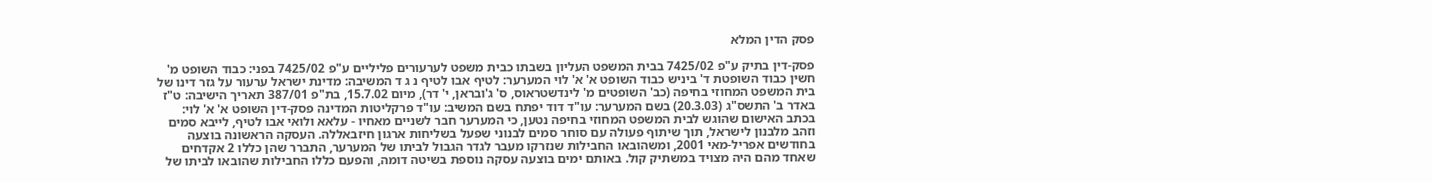פסק הדין המלא

פסק-דין בתיק ע"פ 7425/02 בבית המשפט העליון בשבתו כבית משפט לערעורים פליליים ע"פ 7425/02 בפני: כבוד השופט מ' חשין כבוד השופטת ד' ביניש כבוד השופט א' א' לוי המערער: לטיף אבו לטיף נ ג ד המשיבה: מדינת ישראל ערעור על גזר דינו של בית המשפט המחוזי בחיפה (כב' השופטים מ' לינדשטראוס, ס' ג'ובראן, י' דר), מיום 15.7.02, בת"פ 387/01 תאריך הישיבה: ט"ז באדר ב' התשס"ג (20.3.03) בשם המערער: עו"ד דוד יפתח בשם המשיב: עו"ד פרקליטות המדינה פסק-דין השופט א' א' לוי: בכתב האישום שהוגש לבית המשפט המחוזי בחיפה נטען, כי המערער חבר לשניים מאחיו - עלאא ולואי אבו לטיף, לייבא סמים וזהב מלבנון לישראל, תוך שיתוף פעולה עם סוחר סמים לבנוני שפעל בשליחות ארגון חיזבאללה. העסקה הראשונה בוצעה בחודשים אפריל-מאי 2001, ומשהובאו החבילות שנזרקו מעבר לגדר הגבול לביתו של המערער, התברר שהן כללו 2 אקדחים שאחד מהם היה מצויד במשתיק קול. באותם ימים בוצעה עסקה נוספת בשיטה דומה, והפעם כללו החבילות שהובאו לביתו של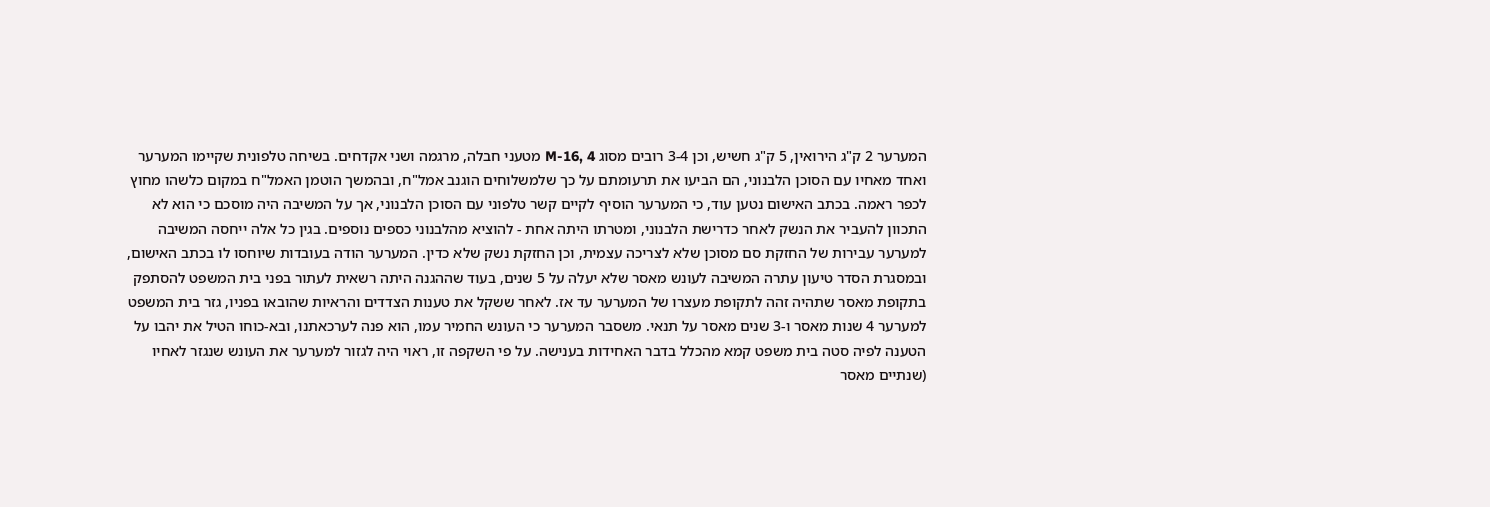המערער 2 ק"ג הירואין, 5 ק"ג חשיש, וכן 3-4 רובים מסוג M-16, 4 מטעני חבלה, מרגמה ושני אקדחים. בשיחה טלפונית שקיימו המערער ואחד מאחיו עם הסוכן הלבנוני, הם הביעו את תרעומתם על כך שלמשלוחים הוגנב אמל"ח, ובהמשך הוטמן האמל"ח במקום כלשהו מחוץ לכפר ראמה. בכתב האישום נטען עוד, כי המערער הוסיף לקיים קשר טלפוני עם הסוכן הלבנוני, אך על המשיבה היה מוסכם כי הוא לא התכוון להעביר את הנשק לאחר כדרישת הלבנוני, ומטרתו היתה אחת - להוציא מהלבנוני כספים נוספים. בגין כל אלה ייחסה המשיבה למערער עבירות של החזקת סם מסוכן שלא לצריכה עצמית, וכן החזקת נשק שלא כדין. המערער הודה בעובדות שיוחסו לו בכתב האישום, ובמסגרת הסדר טיעון עתרה המשיבה לעונש מאסר שלא יעלה על 5 שנים, בעוד שההגנה היתה רשאית לעתור בפני בית המשפט להסתפק בתקופת מאסר שתהיה זהה לתקופת מעצרו של המערער עד אז. לאחר ששקל את טענות הצדדים והראיות שהובאו בפניו, גזר בית המשפט למערער 4 שנות מאסר ו-3 שנים מאסר על תנאי. משסבר המערער כי העונש החמיר עמו, הוא פנה לערכאתנו, ובא-כוחו הטיל את יהבו על הטענה לפיה סטה בית משפט קמא מהכלל בדבר האחידות בענישה. על פי השקפה זו, ראוי היה לגזור למערער את העונש שנגזר לאחיו (שנתיים מאסר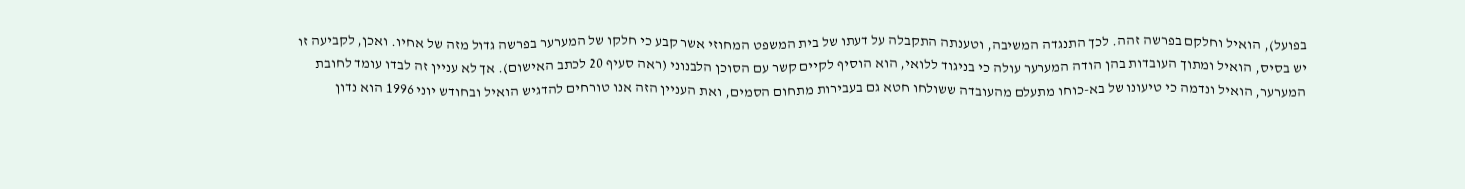בפועל), הואיל וחלקם בפרשה זהה. לכך התנגדה המשיבה, וטענתה התקבלה על דעתו של בית המשפט המחוזי אשר קבע כי חלקו של המערער בפרשה גדול מזה של אחיו. ואכן, לקביעה זו יש בסיס, הואיל ומתוך העובדות בהן הודה המערער עולה כי בניגוד ללואי, הוא הוסיף לקיים קשר עם הסוכן הלבנוני (ראה סעיף 20 לכתב האישום). אך לא עניין זה לבדו עומד לחובת המערער, הואיל ונדמה כי טיעונו של בא-כוחו מתעלם מהעובדה ששולחו חטא גם בעבירות מתחום הסמים, ואת העניין הזה אנו טורחים להדגיש הואיל ובחודש יוני 1996 הוא נדון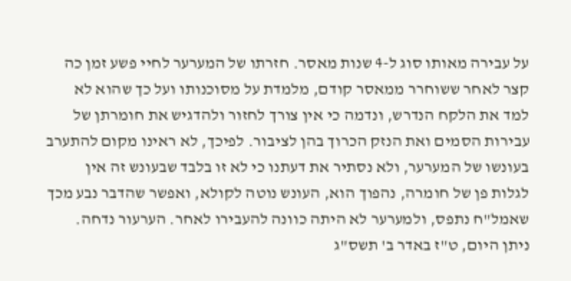על עבירה מאותו סוג ל-4 שנות מאסר. חזרתו של המערער לחיי פשע זמן כה קצר לאחר ששוחרר ממאסר קודם, מלמדת על מסוכנותו ועל כך שהוא לא למד את הלקח הנדרש, ונדמה כי אין צורך לחזור ולהדגיש את חומרתן של עבירות הסמים ואת הנזק הכרוך בהן לציבור. לפיכך, לא ראינו מקום להתערב בעונשו של המערער, ולא נסתיר את דעתנו כי לא זו בלבד שבעונש זה אין לגלות פן של חומרה, נהפוך הוא, העונש נוטה לקולא, ואפשר שהדבר נבע מכך שאמל"ח נתפס, ולמערער לא היתה כוונה להעבירו לאחר. הערעור נדחה. ניתן היום, ט"ז באדר ב' תשס"ג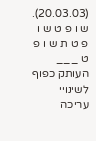(20.03.03). ש ו פ ט ש ו פ ט ת ש ו פ ט ___ העותק כפוף לשינויי עריכה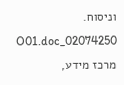וניסוח. 02074250_O01.doc מרכז מידע,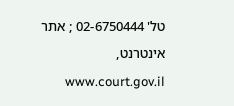טל' 02-6750444 ; אתר אינטרנט, www.court.gov.il